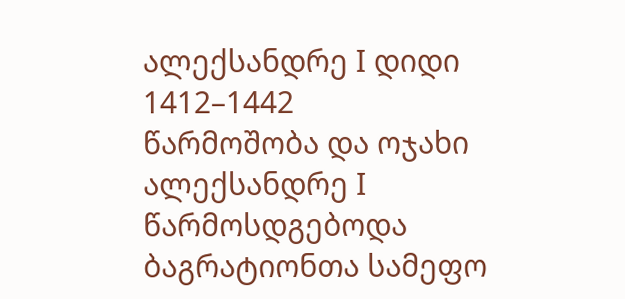ალექსანდრე I დიდი
1412–1442
წარმოშობა და ოჯახი
ალექსანდრე I წარმოსდგებოდა ბაგრატიონთა სამეფო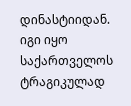დინასტიიდან. იგი იყო საქართველოს ტრაგიკულად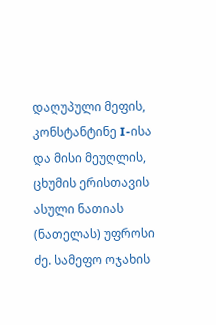დაღუპული მეფის, კონსტანტინე I-ისა და მისი მეუღლის, ცხუმის ერისთავის ასული ნათიას (ნათელას) უფროსი ძე. სამეფო ოჯახის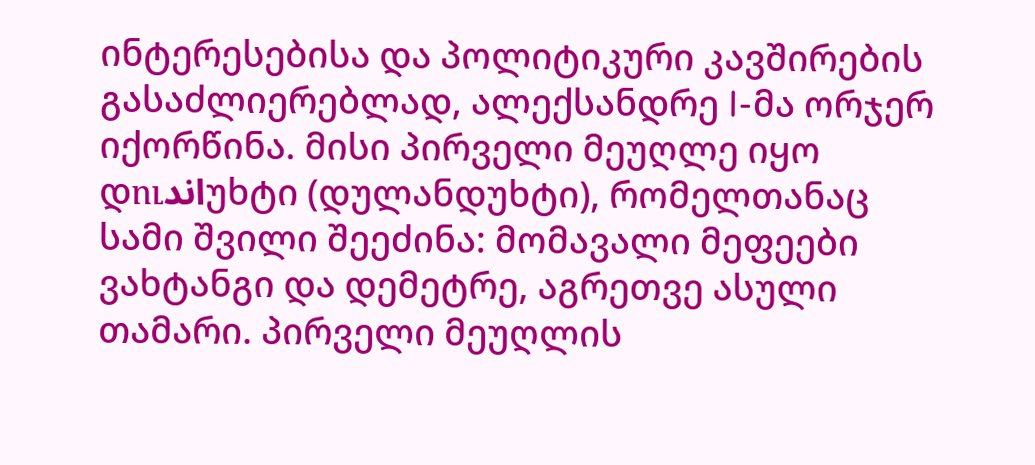ინტერესებისა და პოლიტიკური კავშირების გასაძლიერებლად, ალექსანდრე I-მა ორჯერ იქორწინა. მისი პირველი მეუღლე იყო დուاندუხტი (დულანდუხტი), რომელთანაც სამი შვილი შეეძინა: მომავალი მეფეები ვახტანგი და დემეტრე, აგრეთვე ასული თამარი. პირველი მეუღლის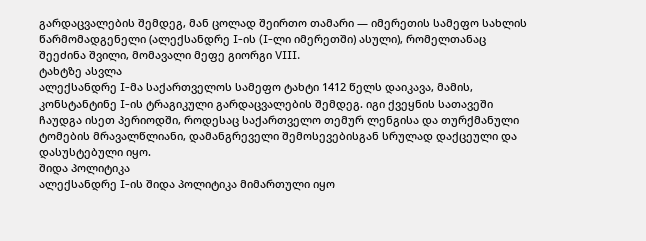გარდაცვალების შემდეგ, მან ცოლად შეირთო თამარი — იმერეთის სამეფო სახლის წარმომადგენელი (ალექსანდრე I-ის (I-ლი იმერეთში) ასული), რომელთანაც შეეძინა შვილი, მომავალი მეფე გიორგი VIII.
ტახტზე ასვლა
ალექსანდრე I-მა საქართველოს სამეფო ტახტი 1412 წელს დაიკავა, მამის, კონსტანტინე I-ის ტრაგიკული გარდაცვალების შემდეგ. იგი ქვეყნის სათავეში ჩაუდგა ისეთ პერიოდში, როდესაც საქართველო თემურ ლენგისა და თურქმანული ტომების მრავალწლიანი, დამანგრეველი შემოსევებისგან სრულად დაქცეული და დასუსტებული იყო.
შიდა პოლიტიკა
ალექსანდრე I-ის შიდა პოლიტიკა მიმართული იყო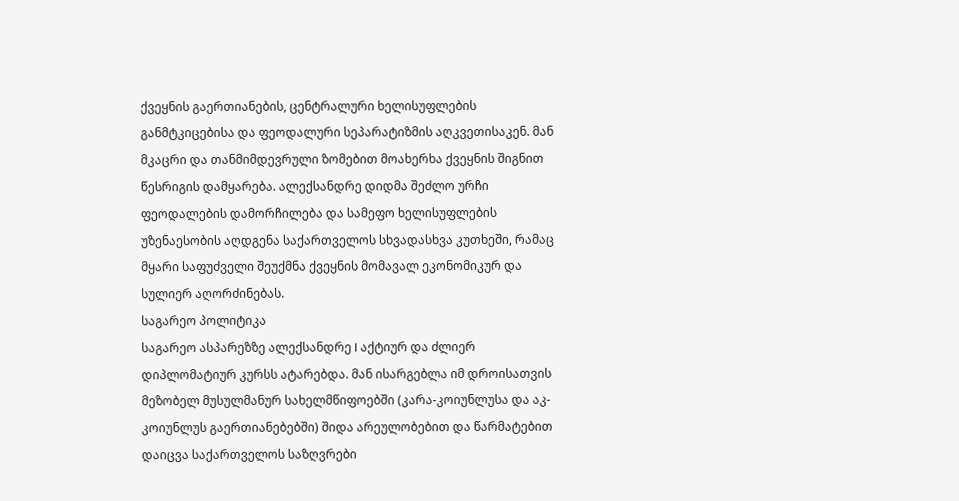ქვეყნის გაერთიანების, ცენტრალური ხელისუფლების განმტკიცებისა და ფეოდალური სეპარატიზმის აღკვეთისაკენ. მან მკაცრი და თანმიმდევრული ზომებით მოახერხა ქვეყნის შიგნით წესრიგის დამყარება. ალექსანდრე დიდმა შეძლო ურჩი ფეოდალების დამორჩილება და სამეფო ხელისუფლების უზენაესობის აღდგენა საქართველოს სხვადასხვა კუთხეში, რამაც მყარი საფუძველი შეუქმნა ქვეყნის მომავალ ეკონომიკურ და სულიერ აღორძინებას.
საგარეო პოლიტიკა
საგარეო ასპარეზზე ალექსანდრე I აქტიურ და ძლიერ დიპლომატიურ კურსს ატარებდა. მან ისარგებლა იმ დროისათვის მეზობელ მუსულმანურ სახელმწიფოებში (კარა-კოიუნლუსა და აკ-კოიუნლუს გაერთიანებებში) შიდა არეულობებით და წარმატებით დაიცვა საქართველოს საზღვრები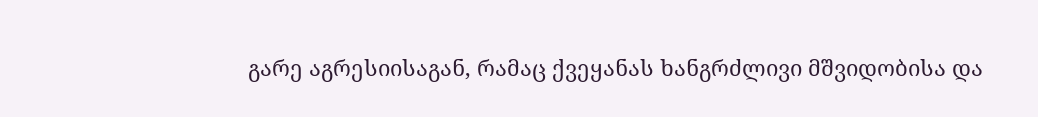გარე აგრესიისაგან, რამაც ქვეყანას ხანგრძლივი მშვიდობისა და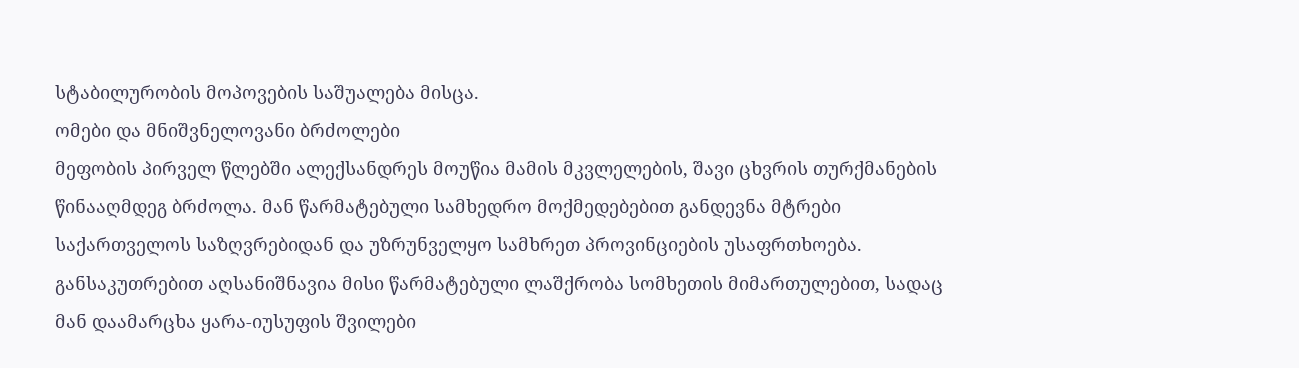სტაბილურობის მოპოვების საშუალება მისცა.
ომები და მნიშვნელოვანი ბრძოლები
მეფობის პირველ წლებში ალექსანდრეს მოუწია მამის მკვლელების, შავი ცხვრის თურქმანების წინააღმდეგ ბრძოლა. მან წარმატებული სამხედრო მოქმედებებით განდევნა მტრები საქართველოს საზღვრებიდან და უზრუნველყო სამხრეთ პროვინციების უსაფრთხოება. განსაკუთრებით აღსანიშნავია მისი წარმატებული ლაშქრობა სომხეთის მიმართულებით, სადაც მან დაამარცხა ყარა-იუსუფის შვილები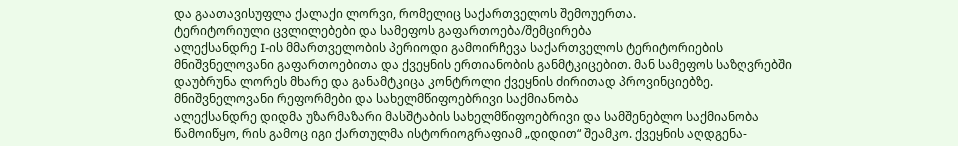და გაათავისუფლა ქალაქი ლორვი, რომელიც საქართველოს შემოუერთა.
ტერიტორიული ცვლილებები და სამეფოს გაფართოება/შემცირება
ალექსანდრე I-ის მმართველობის პერიოდი გამოირჩევა საქართველოს ტერიტორიების მნიშვნელოვანი გაფართოებითა და ქვეყნის ერთიანობის განმტკიცებით. მან სამეფოს საზღვრებში დაუბრუნა ლორეს მხარე და განამტკიცა კონტროლი ქვეყნის ძირითად პროვინციებზე.
მნიშვნელოვანი რეფორმები და სახელმწიფოებრივი საქმიანობა
ალექსანდრე დიდმა უზარმაზარი მასშტაბის სახელმწიფოებრივი და სამშენებლო საქმიანობა წამოიწყო, რის გამოც იგი ქართულმა ისტორიოგრაფიამ „დიდით“ შეამკო. ქვეყნის აღდგენა-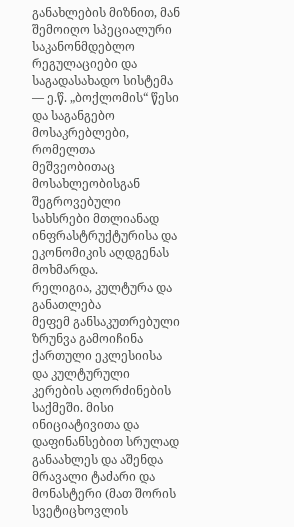განახლების მიზნით, მან შემოიღო სპეციალური საკანონმდებლო რეგულაციები და საგადასახადო სისტემა — ე.წ. „ბოქლომის“ წესი და საგანგებო მოსაკრებლები, რომელთა მეშვეობითაც მოსახლეობისგან შეგროვებული სახსრები მთლიანად ინფრასტრუქტურისა და ეკონომიკის აღდგენას მოხმარდა.
რელიგია, კულტურა და განათლება
მეფემ განსაკუთრებული ზრუნვა გამოიჩინა ქართული ეკლესიისა და კულტურული კერების აღორძინების საქმეში. მისი ინიციატივითა და დაფინანსებით სრულად განაახლეს და აშენდა მრავალი ტაძარი და მონასტერი (მათ შორის სვეტიცხოვლის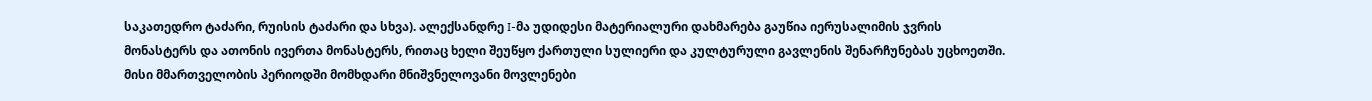საკათედრო ტაძარი, რუისის ტაძარი და სხვა). ალექსანდრე I-მა უდიდესი მატერიალური დახმარება გაუწია იერუსალიმის ჯვრის მონასტერს და ათონის ივერთა მონასტერს, რითაც ხელი შეუწყო ქართული სულიერი და კულტურული გავლენის შენარჩუნებას უცხოეთში.
მისი მმართველობის პერიოდში მომხდარი მნიშვნელოვანი მოვლენები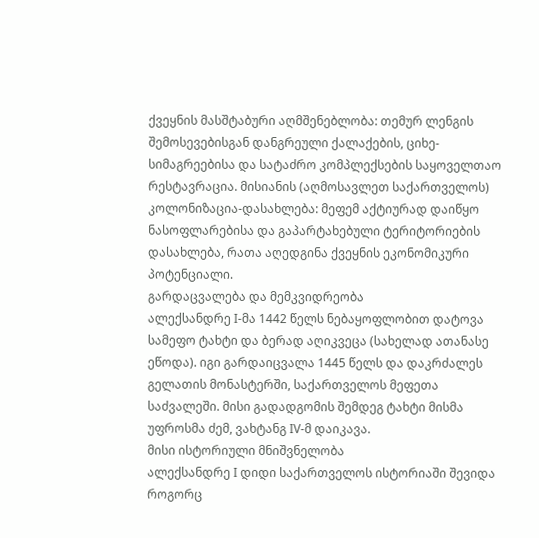ქვეყნის მასშტაბური აღმშენებლობა: თემურ ლენგის შემოსევებისგან დანგრეული ქალაქების, ციხე-სიმაგრეებისა და სატაძრო კომპლექსების საყოველთაო რესტავრაცია. მისიანის (აღმოსავლეთ საქართველოს) კოლონიზაცია-დასახლება: მეფემ აქტიურად დაიწყო ნასოფლარებისა და გაპარტახებული ტერიტორიების დასახლება, რათა აღედგინა ქვეყნის ეკონომიკური პოტენციალი.
გარდაცვალება და მემკვიდრეობა
ალექსანდრე I-მა 1442 წელს ნებაყოფლობით დატოვა სამეფო ტახტი და ბერად აღიკვეცა (სახელად ათანასე ეწოდა). იგი გარდაიცვალა 1445 წელს და დაკრძალეს გელათის მონასტერში, საქართველოს მეფეთა საძვალეში. მისი გადადგომის შემდეგ ტახტი მისმა უფროსმა ძემ, ვახტანგ IV-მ დაიკავა.
მისი ისტორიული მნიშვნელობა
ალექსანდრე I დიდი საქართველოს ისტორიაში შევიდა როგორც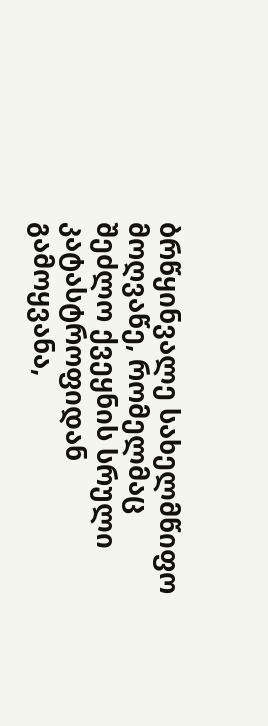ბრწყინვალე სახელმწიფო მოღვაწე, რომელმაც შეძლო ქვეყნის სრული კატასტროფიდან გამოყვანა,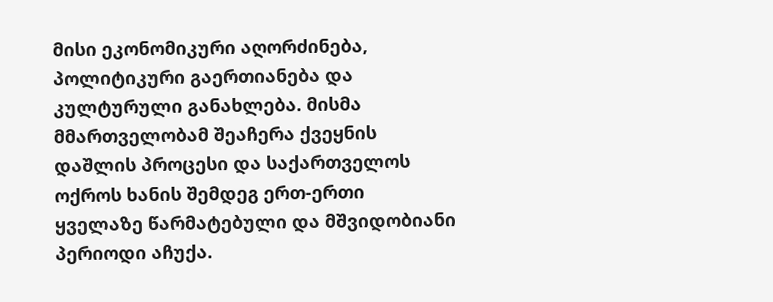მისი ეკონომიკური აღორძინება, პოლიტიკური გაერთიანება და კულტურული განახლება. მისმა მმართველობამ შეაჩერა ქვეყნის დაშლის პროცესი და საქართველოს ოქროს ხანის შემდეგ ერთ-ერთი ყველაზე წარმატებული და მშვიდობიანი პერიოდი აჩუქა.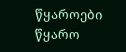წყაროები
წყარო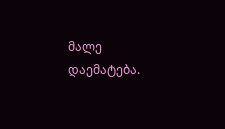მალე დაემატება.